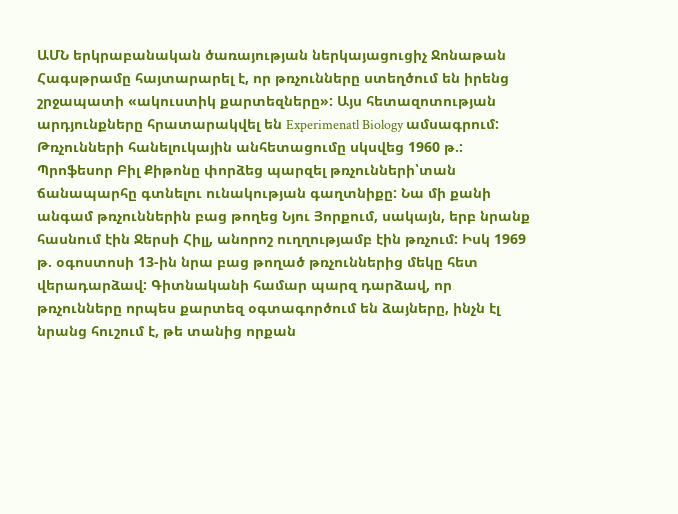ԱՄՆ երկրաբանական ծառայության ներկայացուցիչ Ջոնաթան Հագսթրամը հայտարարել է, որ թռչունները ստեղծում են իրենց շրջապատի «ակուստիկ քարտեզները»: Այս հետազոտության արդյունքները հրատարակվել են Experimenatl Biology ամսագրում:
Թռչունների հանելուկային անհետացումը սկսվեց 1960 թ.: Պրոֆեսոր Բիլ Քիթոնը փորձեց պարզել թռչունների՝տան ճանապարհը գտնելու ունակության գաղտնիքը: Նա մի քանի անգամ թռչուններին բաց թողեց Նյու Յորքում, սակայն, երբ նրանք հասնում էին Ջերսի Հիլլ, անորոշ ուղղությամբ էին թռչում: Իսկ 1969 թ. օգոստոսի 13-ին նրա բաց թողած թռչուններից մեկը հետ վերադարձավ: Գիտնականի համար պարզ դարձավ, որ թռչունները որպես քարտեզ օգտագործում են ձայները, ինչն էլ նրանց հուշում է, թե տանից որքան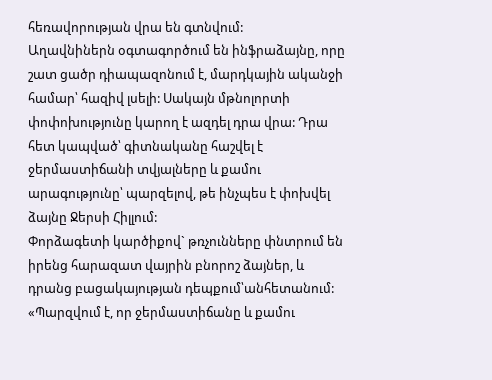հեռավորության վրա են գտնվում:
Աղավնիներն օգտագործում են ինֆրաձայնը, որը շատ ցածր դիապազոնում է, մարդկային ականջի համար՝ հազիվ լսելի: Սակայն մթնոլորտի փոփոխությունը կարող է ազդել դրա վրա: Դրա հետ կապված՝ գիտնականը հաշվել է ջերմաստիճանի տվյալները և քամու արագությունը՝ պարզելով, թե ինչպես է փոխվել ձայնը Ջերսի Հիլլում:
Փորձագետի կարծիքով` թռչունները փնտրում են իրենց հարազատ վայրին բնորոշ ձայներ, և դրանց բացակայության դեպքում՝անհետանում:
«Պարզվում է, որ ջերմաստիճանը և քամու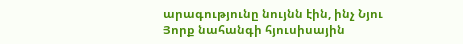արագությունը նույնն էին, ինչ Նյու Յորք նահանգի հյուսիսային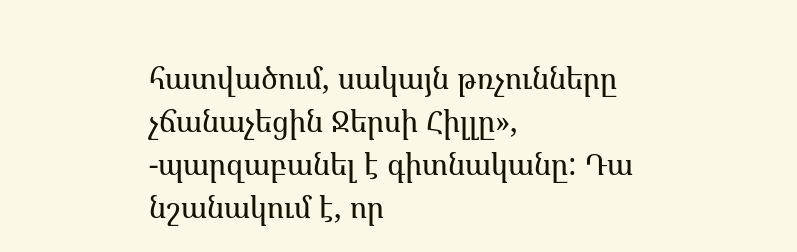հատվածում, սակայն թռչունները չճանաչեցին Ջերսի Հիլլը», -պարզաբանել է գիտնականը: Դա նշանակում է, որ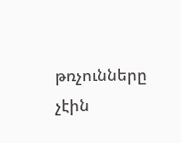թռչունները չէին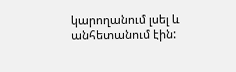կարողանում լսել և անհետանում էին: